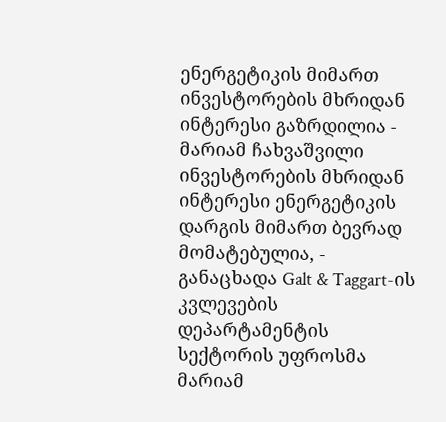ენერგეტიკის მიმართ ინვესტორების მხრიდან ინტერესი გაზრდილია - მარიამ ჩახვაშვილი
ინვესტორების მხრიდან ინტერესი ენერგეტიკის დარგის მიმართ ბევრად მომატებულია, - განაცხადა Galt & Taggart-ის კვლევების დეპარტამენტის სექტორის უფროსმა მარიამ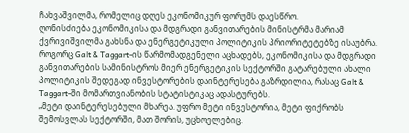ჩახვაშვილმა, რომელიც დღეს ეკონომიკურ ფორუმს დაესწრო.
ღონისძიება ეკონომიკისა და მდგრადი განვითარების მინისტრმა მარიამ ქვრივიშვილმა გახსნა და ენერგეტიკული პოლიტიკის პრიორიტეტებზე ისაუბრა.
როგორც Galt & Taggart-ის წარმომადგენელი აცხადებს, ეკონომიკისა და მდგრადი განვითარების სამინისტროს მიერ ენერგეტიკის სექტორში გატარებული ახალი პოლიტიკის შედეგად ინვესტორების დაინტერესება გაზრდილია, რასაც Galt & Taggart-ში მომართვიანობის სტატისტიკაც ადასტურებს.
„მეტი დაინტერესებული მხარეა. უფრო მეტი ინვესტორია, მეტი ფიქრობს შემოსვლას სექტორში, მათ შორის, უცხოელებიც.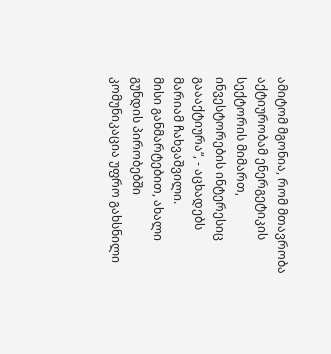ამიტომ მგონია, რომ მთავრობა აქტიურობამ ენერგეტიკის სექტორის მიმართ, ინვესტორების ინტერესიც გაააქტიურა“, - აცხადებს მარიამ ჩახვაშვილი.
მისი განმარტებით, ახალი გუნდის პირობებში კომუნიკაცია უფრო გახსნილი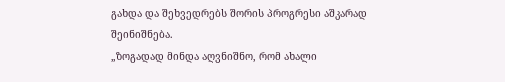გახდა და შეხვედრებს შორის პროგრესი აშკარად შეინიშნება.
„ზოგადად მინდა აღვნიშნო, რომ ახალი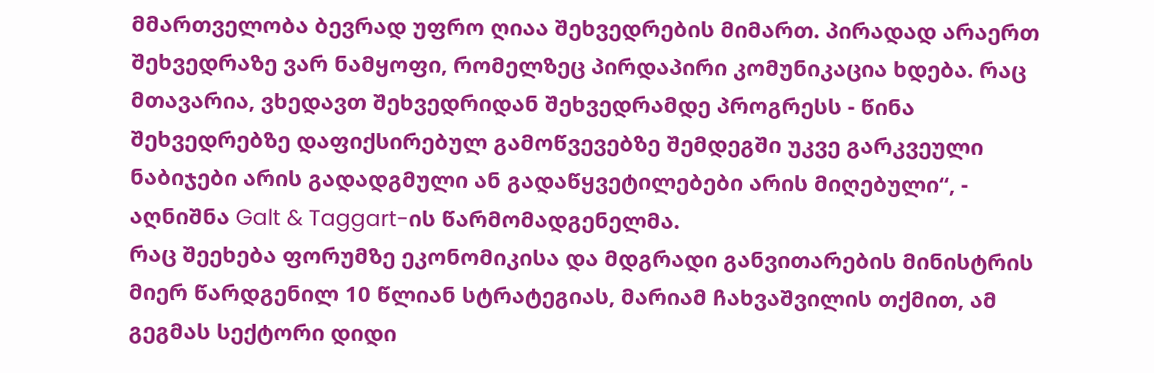მმართველობა ბევრად უფრო ღიაა შეხვედრების მიმართ. პირადად არაერთ შეხვედრაზე ვარ ნამყოფი, რომელზეც პირდაპირი კომუნიკაცია ხდება. რაც მთავარია, ვხედავთ შეხვედრიდან შეხვედრამდე პროგრესს - წინა შეხვედრებზე დაფიქსირებულ გამოწვევებზე შემდეგში უკვე გარკვეული ნაბიჯები არის გადადგმული ან გადაწყვეტილებები არის მიღებული“, - აღნიშნა Galt & Taggart-ის წარმომადგენელმა.
რაც შეეხება ფორუმზე ეკონომიკისა და მდგრადი განვითარების მინისტრის მიერ წარდგენილ 10 წლიან სტრატეგიას, მარიამ ჩახვაშვილის თქმით, ამ გეგმას სექტორი დიდი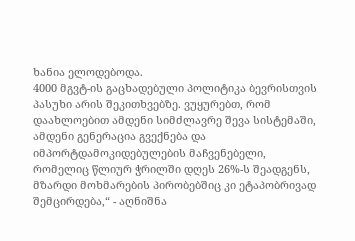ხანია ელოდებოდა.
4000 მგვტ-ის გაცხადებული პოლიტიკა ბევრისთვის პასუხი არის შეკითხვებზე. ვუყურებთ, რომ დაახლოებით ამდენი სიმძლავრე შევა სისტემაში, ამდენი გენერაცია გვექნება და იმპორტდამოკიდებულების მაჩვენებელი, რომელიც წლიურ ჭრილში დღეს 26%-ს შეადგენს, მზარდი მოხმარების პირობებშიც კი ეტაპობრივად შემცირდება,“ - აღნიშნა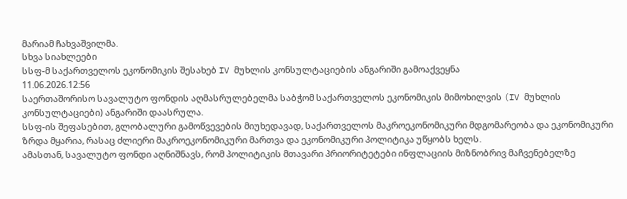მარიამ ჩახვაშვილმა.
სხვა სიახლეები
სსფ-მ საქართველოს ეკონომიკის შესახებ IV მუხლის კონსულტაციების ანგარიში გამოაქვეყნა
11.06.2026.12:56
საერთაშორისო სავალუტო ფონდის აღმასრულებელმა საბჭომ საქართველოს ეკონომიკის მიმოხილვის (IV მუხლის კონსულტაციები) ანგარიში დაასრულა.
სსფ-ის შეფასებით, გლობალური გამოწვევების მიუხედავად, საქართველოს მაკროეკონომიკური მდგომარეობა და ეკონომიკური ზრდა მყარია, რასაც ძლიერი მაკროეკონომიკური მართვა და ეკონომიკური პოლიტიკა უწყობს ხელს.
ამასთან, სავალუტო ფონდი აღნიშნავს, რომ პოლიტიკის მთავარი პრიორიტეტები ინფლაციის მიზნობრივ მაჩვენებელზე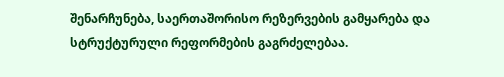შენარჩუნება, საერთაშორისო რეზერვების გამყარება და სტრუქტურული რეფორმების გაგრძელებაა.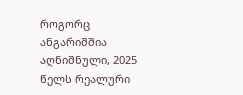როგორც ანგარიშშია აღნიშნული, 2025 წელს რეალური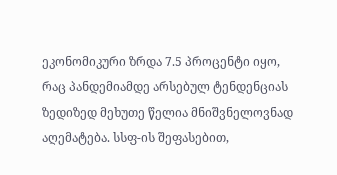ეკონომიკური ზრდა 7.5 პროცენტი იყო, რაც პანდემიამდე არსებულ ტენდენციას ზედიზედ მეხუთე წელია მნიშვნელოვნად აღემატება. სსფ-ის შეფასებით,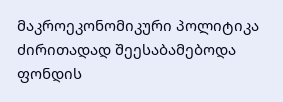მაკროეკონომიკური პოლიტიკა ძირითადად შეესაბამებოდა ფონდის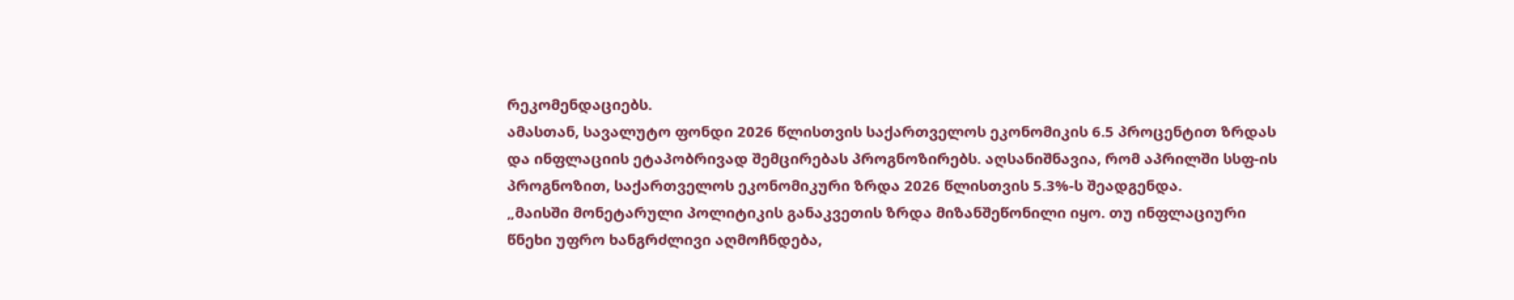რეკომენდაციებს.
ამასთან, სავალუტო ფონდი 2026 წლისთვის საქართველოს ეკონომიკის 6.5 პროცენტით ზრდას და ინფლაციის ეტაპობრივად შემცირებას პროგნოზირებს. აღსანიშნავია, რომ აპრილში სსფ-ის პროგნოზით, საქართველოს ეკონომიკური ზრდა 2026 წლისთვის 5.3%-ს შეადგენდა.
„მაისში მონეტარული პოლიტიკის განაკვეთის ზრდა მიზანშეწონილი იყო. თუ ინფლაციური წნეხი უფრო ხანგრძლივი აღმოჩნდება,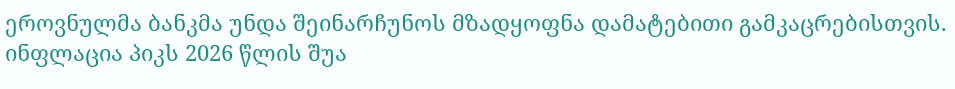ეროვნულმა ბანკმა უნდა შეინარჩუნოს მზადყოფნა დამატებითი გამკაცრებისთვის. ინფლაცია პიკს 2026 წლის შუა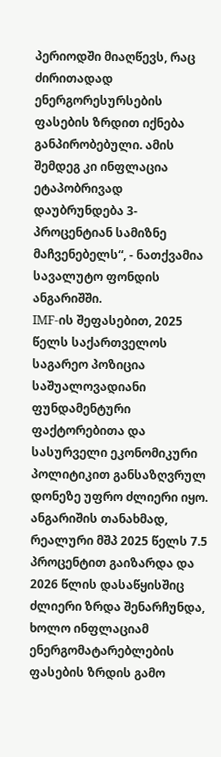პერიოდში მიაღწევს, რაც ძირითადად ენერგორესურსების ფასების ზრდით იქნება განპირობებული. ამის შემდეგ კი ინფლაცია ეტაპობრივად დაუბრუნდება 3-პროცენტიან სამიზნე მაჩვენებელს“, - ნათქვამია სავალუტო ფონდის ანგარიშში.
IMF-ის შეფასებით, 2025 წელს საქართველოს საგარეო პოზიცია საშუალოვადიანი ფუნდამენტური ფაქტორებითა და სასურველი ეკონომიკური პოლიტიკით განსაზღვრულ დონეზე უფრო ძლიერი იყო.
ანგარიშის თანახმად, რეალური მშპ 2025 წელს 7.5 პროცენტით გაიზარდა და 2026 წლის დასაწყისშიც ძლიერი ზრდა შენარჩუნდა, ხოლო ინფლაციამ ენერგომატარებლების ფასების ზრდის გამო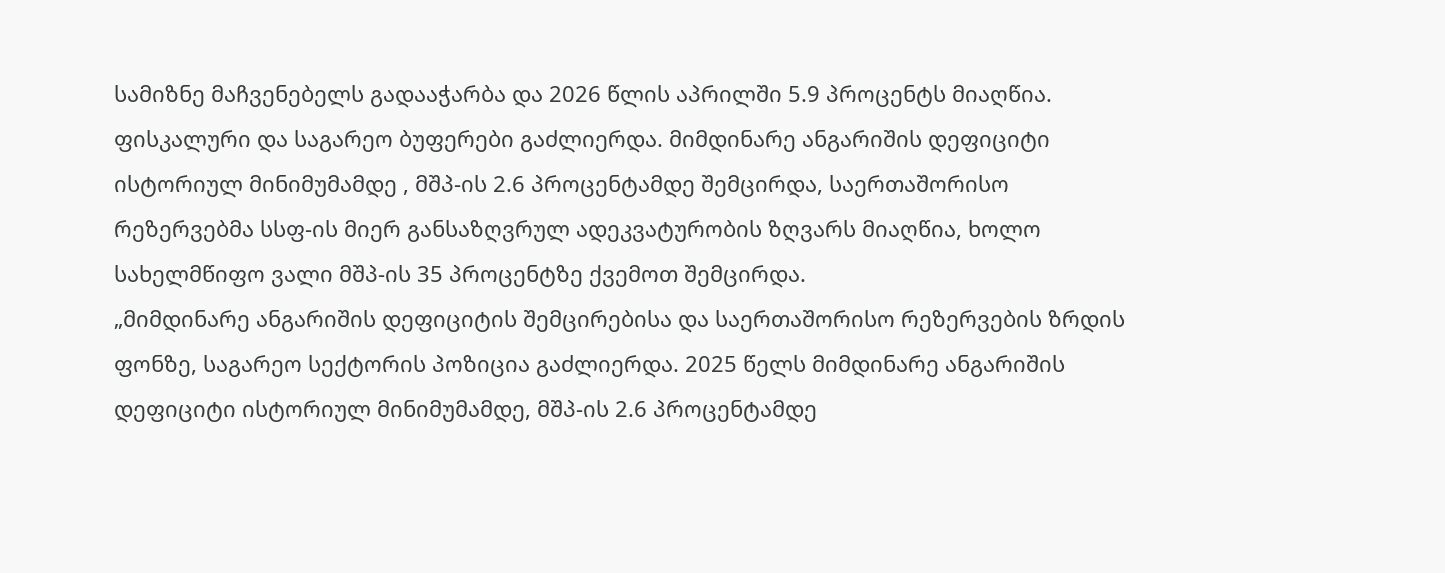სამიზნე მაჩვენებელს გადააჭარბა და 2026 წლის აპრილში 5.9 პროცენტს მიაღწია. ფისკალური და საგარეო ბუფერები გაძლიერდა. მიმდინარე ანგარიშის დეფიციტი ისტორიულ მინიმუმამდე , მშპ-ის 2.6 პროცენტამდე შემცირდა, საერთაშორისო რეზერვებმა სსფ-ის მიერ განსაზღვრულ ადეკვატურობის ზღვარს მიაღწია, ხოლო სახელმწიფო ვალი მშპ-ის 35 პროცენტზე ქვემოთ შემცირდა.
„მიმდინარე ანგარიშის დეფიციტის შემცირებისა და საერთაშორისო რეზერვების ზრდის ფონზე, საგარეო სექტორის პოზიცია გაძლიერდა. 2025 წელს მიმდინარე ანგარიშის დეფიციტი ისტორიულ მინიმუმამდე, მშპ-ის 2.6 პროცენტამდე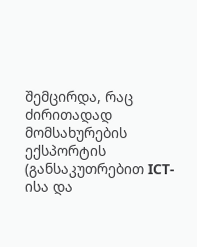შემცირდა, რაც ძირითადად მომსახურების ექსპორტის (განსაკუთრებით ICT-ისა და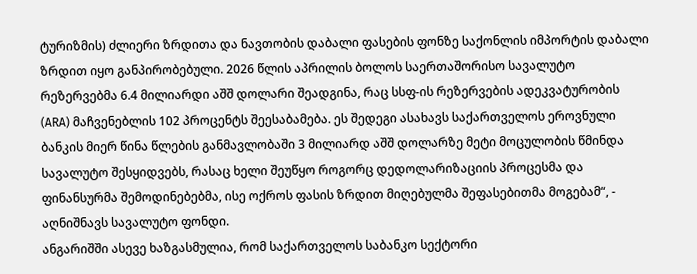ტურიზმის) ძლიერი ზრდითა და ნავთობის დაბალი ფასების ფონზე საქონლის იმპორტის დაბალი ზრდით იყო განპირობებული. 2026 წლის აპრილის ბოლოს საერთაშორისო სავალუტო რეზერვებმა 6.4 მილიარდი აშშ დოლარი შეადგინა, რაც სსფ-ის რეზერვების ადეკვატურობის (ARA) მაჩვენებლის 102 პროცენტს შეესაბამება. ეს შედეგი ასახავს საქართველოს ეროვნული ბანკის მიერ წინა წლების განმავლობაში 3 მილიარდ აშშ დოლარზე მეტი მოცულობის წმინდა სავალუტო შესყიდვებს, რასაც ხელი შეუწყო როგორც დედოლარიზაციის პროცესმა და ფინანსურმა შემოდინებებმა, ისე ოქროს ფასის ზრდით მიღებულმა შეფასებითმა მოგებამ“, - აღნიშნავს სავალუტო ფონდი.
ანგარიშში ასევე ხაზგასმულია, რომ საქართველოს საბანკო სექტორი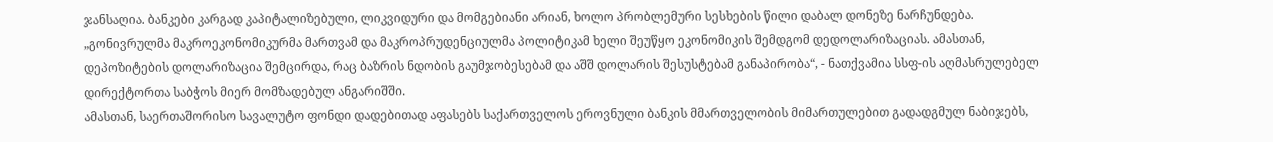ჯანსაღია. ბანკები კარგად კაპიტალიზებული, ლიკვიდური და მომგებიანი არიან, ხოლო პრობლემური სესხების წილი დაბალ დონეზე ნარჩუნდება.
„გონივრულმა მაკროეკონომიკურმა მართვამ და მაკროპრუდენციულმა პოლიტიკამ ხელი შეუწყო ეკონომიკის შემდგომ დედოლარიზაციას. ამასთან, დეპოზიტების დოლარიზაცია შემცირდა, რაც ბაზრის ნდობის გაუმჯობესებამ და აშშ დოლარის შესუსტებამ განაპირობა“, - ნათქვამია სსფ-ის აღმასრულებელ დირექტორთა საბჭოს მიერ მომზადებულ ანგარიშში.
ამასთან, საერთაშორისო სავალუტო ფონდი დადებითად აფასებს საქართველოს ეროვნული ბანკის მმართველობის მიმართულებით გადადგმულ ნაბიჯებს,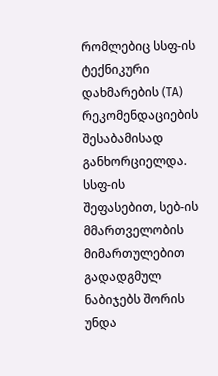რომლებიც სსფ-ის ტექნიკური დახმარების (TA) რეკომენდაციების შესაბამისად განხორციელდა.
სსფ-ის შეფასებით, სებ-ის მმართველობის მიმართულებით გადადგმულ ნაბიჯებს შორის უნდა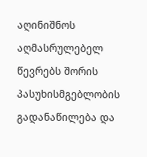აღინიშნოს აღმასრულებელ წევრებს შორის პასუხისმგებლობის გადანაწილება და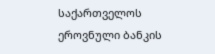საქართველოს ეროვნული ბანკის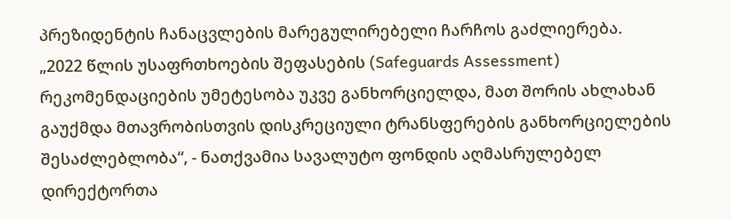პრეზიდენტის ჩანაცვლების მარეგულირებელი ჩარჩოს გაძლიერება.
„2022 წლის უსაფრთხოების შეფასების (Safeguards Assessment) რეკომენდაციების უმეტესობა უკვე განხორციელდა, მათ შორის ახლახან გაუქმდა მთავრობისთვის დისკრეციული ტრანსფერების განხორციელების შესაძლებლობა“, - ნათქვამია სავალუტო ფონდის აღმასრულებელ დირექტორთა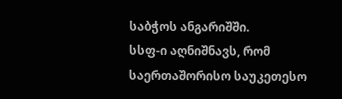საბჭოს ანგარიშში.
სსფ-ი აღნიშნავს, რომ საერთაშორისო საუკეთესო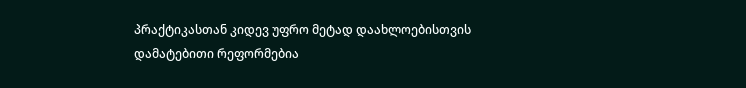პრაქტიკასთან კიდევ უფრო მეტად დაახლოებისთვის დამატებითი რეფორმებია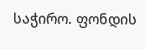საჭირო. ფონდის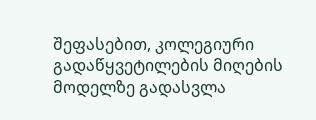შეფასებით, კოლეგიური გადაწყვეტილების მიღების მოდელზე გადასვლა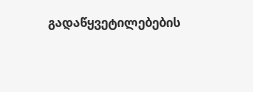გადაწყვეტილებების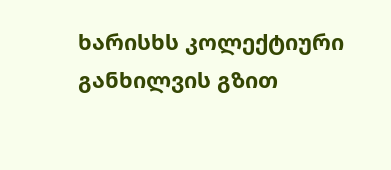ხარისხს კოლექტიური განხილვის გზით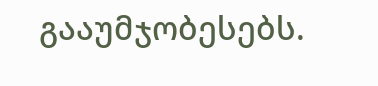გააუმჯობესებს.